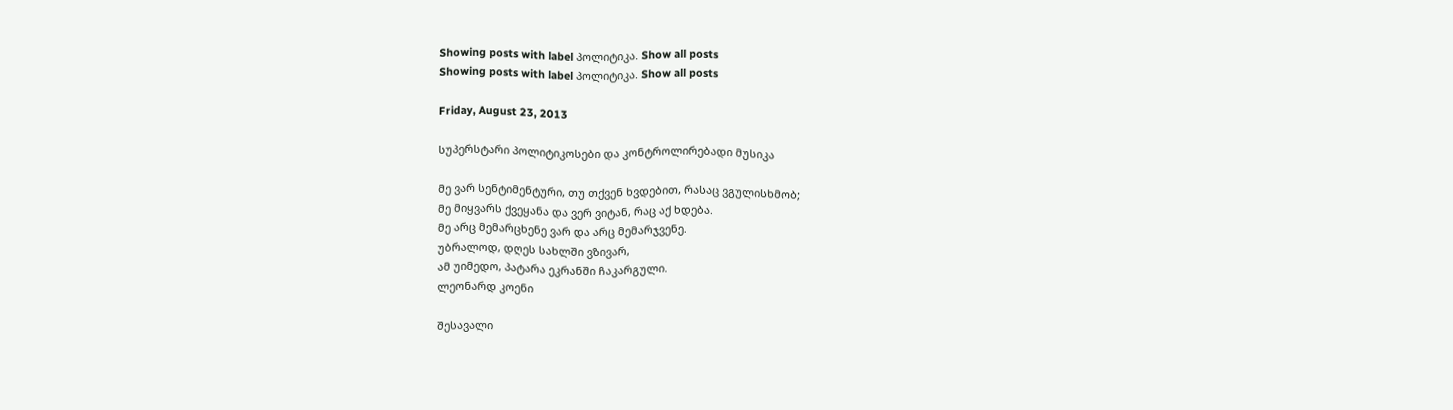Showing posts with label პოლიტიკა. Show all posts
Showing posts with label პოლიტიკა. Show all posts

Friday, August 23, 2013

სუპერსტარი პოლიტიკოსები და კონტროლირებადი მუსიკა

მე ვარ სენტიმენტური, თუ თქვენ ხვდებით, რასაც ვგულისხმობ;
მე მიყვარს ქვეყანა და ვერ ვიტან, რაც აქ ხდება.
მე არც მემარცხენე ვარ და არც მემარჯვენე.
უბრალოდ, დღეს სახლში ვზივარ,
ამ უიმედო, პატარა ეკრანში ჩაკარგული.
ლეონარდ კოენი

შესავალი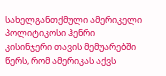სახელგანთქმული ამერიკელი პოლიტიკოსი ჰენრი კისინჯერი თავის მემუარებში წერს, რომ ამერიკას აქვს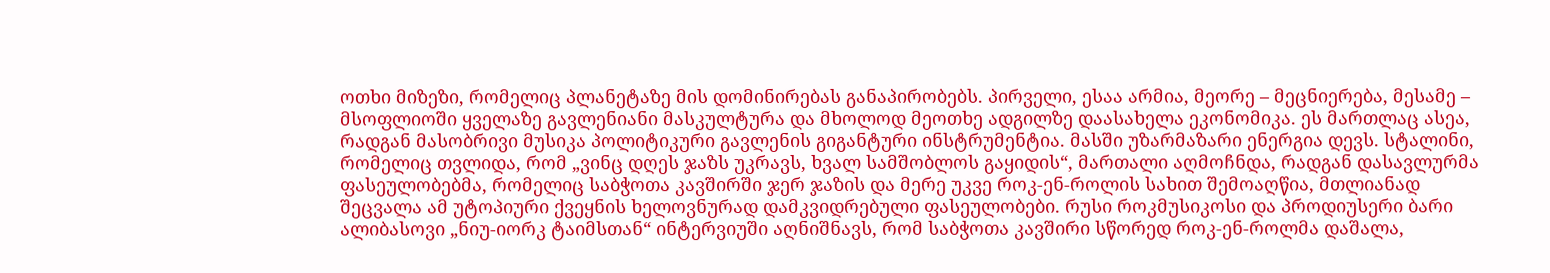ოთხი მიზეზი, რომელიც პლანეტაზე მის დომინირებას განაპირობებს. პირველი, ესაა არმია, მეორე – მეცნიერება, მესამე – მსოფლიოში ყველაზე გავლენიანი მასკულტურა და მხოლოდ მეოთხე ადგილზე დაასახელა ეკონომიკა. ეს მართლაც ასეა, რადგან მასობრივი მუსიკა პოლიტიკური გავლენის გიგანტური ინსტრუმენტია. მასში უზარმაზარი ენერგია დევს. სტალინი, რომელიც თვლიდა, რომ „ვინც დღეს ჯაზს უკრავს, ხვალ სამშობლოს გაყიდის“, მართალი აღმოჩნდა, რადგან დასავლურმა ფასეულობებმა, რომელიც საბჭოთა კავშირში ჯერ ჯაზის და მერე უკვე როკ-ენ-როლის სახით შემოაღწია, მთლიანად შეცვალა ამ უტოპიური ქვეყნის ხელოვნურად დამკვიდრებული ფასეულობები. რუსი როკმუსიკოსი და პროდიუსერი ბარი ალიბასოვი „ნიუ-იორკ ტაიმსთან“ ინტერვიუში აღნიშნავს, რომ საბჭოთა კავშირი სწორედ როკ-ენ-როლმა დაშალა,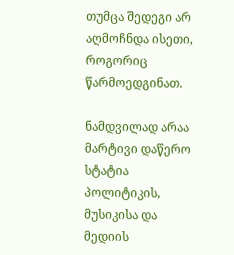თუმცა შედეგი არ აღმოჩნდა ისეთი, როგორიც წარმოედგინათ.

ნამდვილად არაა მარტივი დაწერო სტატია პოლიტიკის, მუსიკისა და მედიის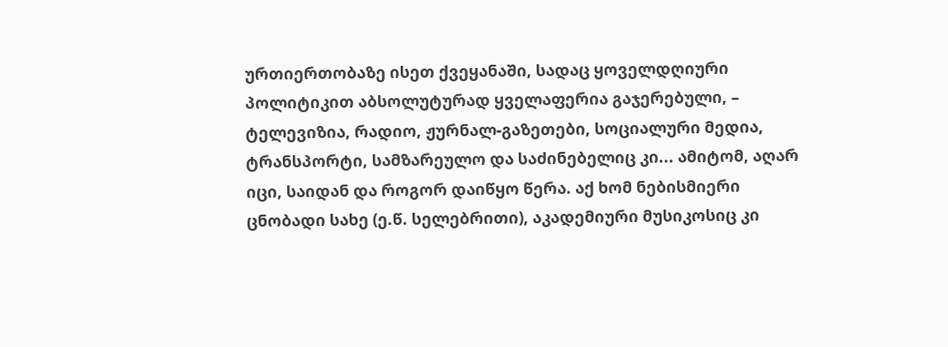ურთიერთობაზე ისეთ ქვეყანაში, სადაც ყოველდღიური პოლიტიკით აბსოლუტურად ყველაფერია გაჯერებული, – ტელევიზია, რადიო, ჟურნალ-გაზეთები, სოციალური მედია, ტრანსპორტი, სამზარეულო და საძინებელიც კი... ამიტომ, აღარ იცი, საიდან და როგორ დაიწყო წერა. აქ ხომ ნებისმიერი ცნობადი სახე (ე.წ. სელებრითი), აკადემიური მუსიკოსიც კი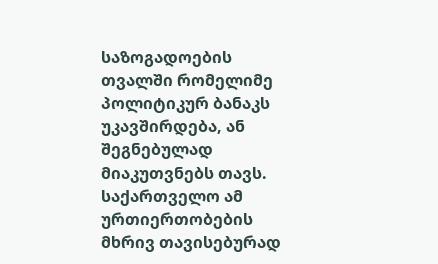საზოგადოების თვალში რომელიმე პოლიტიკურ ბანაკს უკავშირდება, ან შეგნებულად მიაკუთვნებს თავს. საქართველო ამ ურთიერთობების მხრივ თავისებურად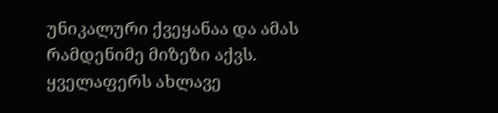უნიკალური ქვეყანაა და ამას რამდენიმე მიზეზი აქვს. ყველაფერს ახლავე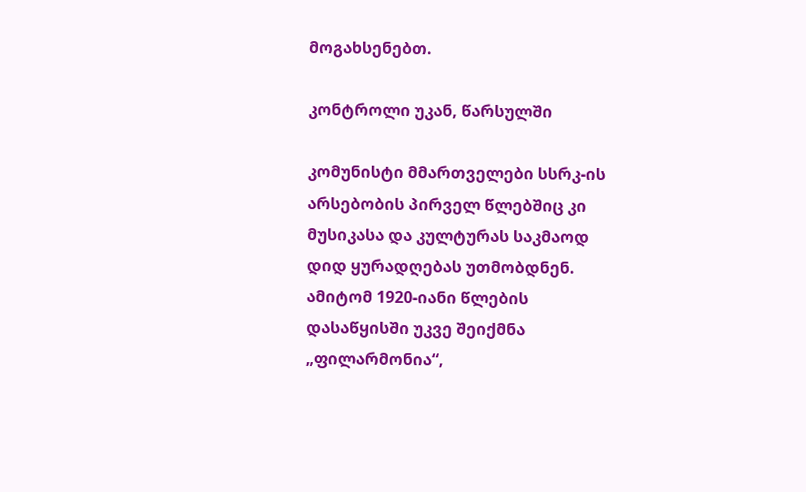მოგახსენებთ.

კონტროლი უკან, წარსულში

კომუნისტი მმართველები სსრკ-ის არსებობის პირველ წლებშიც კი მუსიკასა და კულტურას საკმაოდ დიდ ყურადღებას უთმობდნენ. ამიტომ 1920-იანი წლების დასაწყისში უკვე შეიქმნა „ფილარმონია“,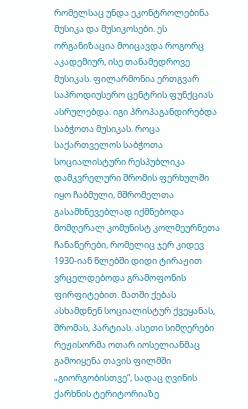რომელსაც უნდა ეკონტროლებინა მუსიკა და მუსიკოსები. ეს ორგანიზაცია მოიცავდა როგორც აკადემიურ, ისე თანამედროვე მუსიკას. ფილარმონია ერთგვარ საპროდიუსერო ცენტრის ფუნქციას ასრულებდა. იგი პროპაგანდირებდა საბჭოთა მუსიკას. როცა საქართველოს საბჭოთა სოციალისტური რესპუბლიკა დამკვრელური შრომის ფერხულში იყო ჩაბმული, მშრომელთა გასამხნევებლად იქმნებოდა მომღერალ კომუნისტ კოლმეურნეთა ჩანაწერები, რომელიც ჯერ კიდევ 1930-იან წლებში დიდი ტირაჟით ვრცელდებოდა გრამოფონის ფირფიტებით. მათში ქებას ასხამდნენ სოციალისტურ ქვეყანას, შრომას, პარტიას. ასეთი სიმღერები რეჟისორმა ოთარ იოსელიანმაც გამოიყენა თავის ფილმში „გიორგობისთვე“, სადაც ღვინის ქარხნის ტერიტორიაზე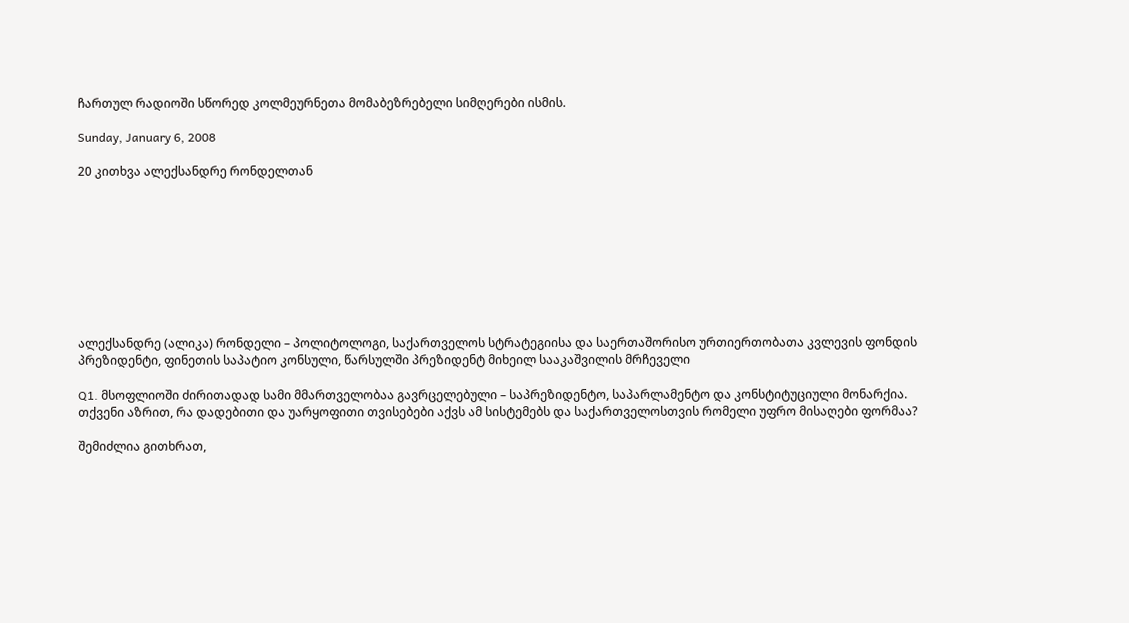ჩართულ რადიოში სწორედ კოლმეურნეთა მომაბეზრებელი სიმღერები ისმის.

Sunday, January 6, 2008

20 კითხვა ალექსანდრე რონდელთან









ალექსანდრე (ალიკა) რონდელი – პოლიტოლოგი, საქართველოს სტრატეგიისა და საერთაშორისო ურთიერთობათა კვლევის ფონდის პრეზიდენტი, ფინეთის საპატიო კონსული, წარსულში პრეზიდენტ მიხეილ სააკაშვილის მრჩეველი

Q1. მსოფლიოში ძირითადად სამი მმართველობაა გავრცელებული – საპრეზიდენტო, საპარლამენტო და კონსტიტუციული მონარქია. თქვენი აზრით, რა დადებითი და უარყოფითი თვისებები აქვს ამ სისტემებს და საქართველოსთვის რომელი უფრო მისაღები ფორმაა?

შემიძლია გითხრათ,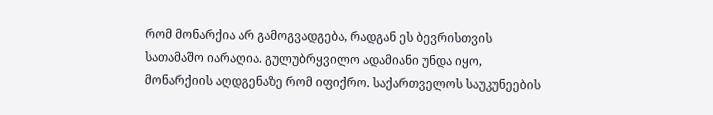რომ მონარქია არ გამოგვადგება, რადგან ეს ბევრისთვის სათამაშო იარაღია. გულუბრყვილო ადამიანი უნდა იყო, მონარქიის აღდგენაზე რომ იფიქრო. საქართველოს საუკუნეების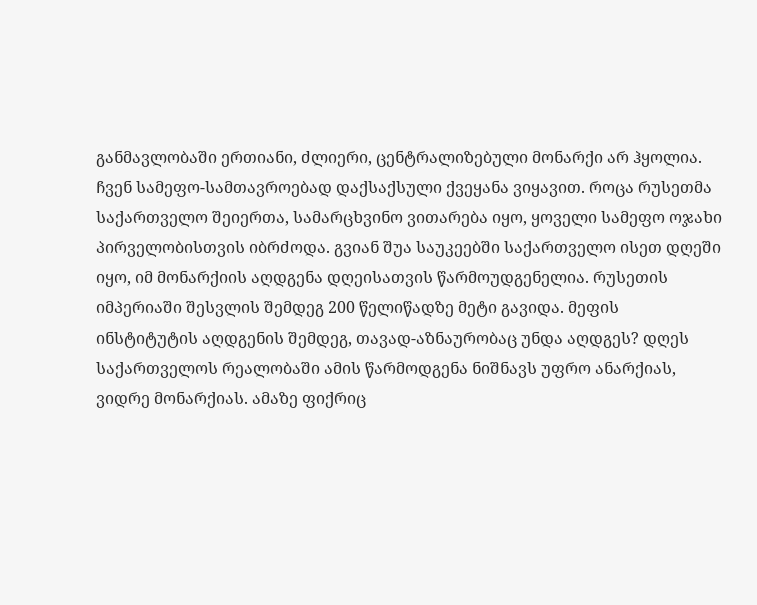განმავლობაში ერთიანი, ძლიერი, ცენტრალიზებული მონარქი არ ჰყოლია. ჩვენ სამეფო-სამთავროებად დაქსაქსული ქვეყანა ვიყავით. როცა რუსეთმა საქართველო შეიერთა, სამარცხვინო ვითარება იყო, ყოველი სამეფო ოჯახი პირველობისთვის იბრძოდა. გვიან შუა საუკეებში საქართველო ისეთ დღეში იყო, იმ მონარქიის აღდგენა დღეისათვის წარმოუდგენელია. რუსეთის იმპერიაში შესვლის შემდეგ 200 წელიწადზე მეტი გავიდა. მეფის ინსტიტუტის აღდგენის შემდეგ, თავად-აზნაურობაც უნდა აღდგეს? დღეს საქართველოს რეალობაში ამის წარმოდგენა ნიშნავს უფრო ანარქიას, ვიდრე მონარქიას. ამაზე ფიქრიც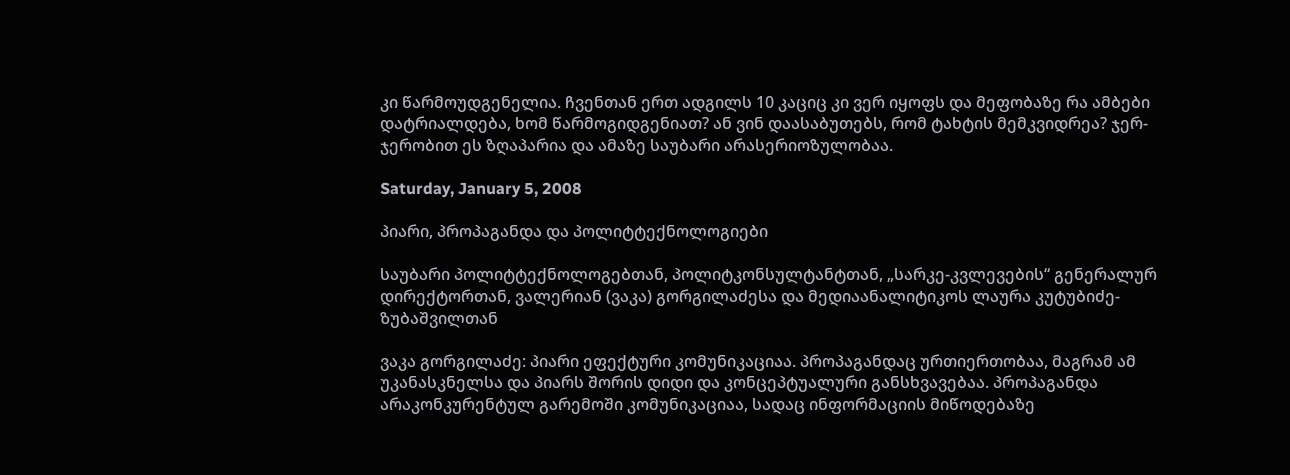კი წარმოუდგენელია. ჩვენთან ერთ ადგილს 10 კაციც კი ვერ იყოფს და მეფობაზე რა ამბები დატრიალდება, ხომ წარმოგიდგენიათ? ან ვინ დაასაბუთებს, რომ ტახტის მემკვიდრეა? ჯერ-ჯერობით ეს ზღაპარია და ამაზე საუბარი არასერიოზულობაა.

Saturday, January 5, 2008

პიარი, პროპაგანდა და პოლიტტექნოლოგიები

საუბარი პოლიტტექნოლოგებთან, პოლიტკონსულტანტთან, „სარკე-კვლევების“ გენერალურ დირექტორთან, ვალერიან (ვაკა) გორგილაძესა და მედიაანალიტიკოს ლაურა კუტუბიძე-ზუბაშვილთან

ვაკა გორგილაძე: პიარი ეფექტური კომუნიკაციაა. პროპაგანდაც ურთიერთობაა, მაგრამ ამ უკანასკნელსა და პიარს შორის დიდი და კონცეპტუალური განსხვავებაა. პროპაგანდა არაკონკურენტულ გარემოში კომუნიკაციაა, სადაც ინფორმაციის მიწოდებაზე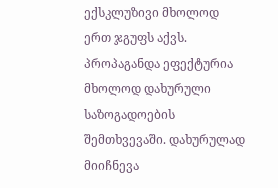ექსკლუზივი მხოლოდ ერთ ჯგუფს აქვს. პროპაგანდა ეფექტურია მხოლოდ დახურული საზოგადოების შემთხვევაში. დახურულად მიიჩნევა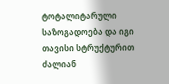ტოტალიტარული საზოგადოება და იგი თავისი სტრუქტურით ძალიან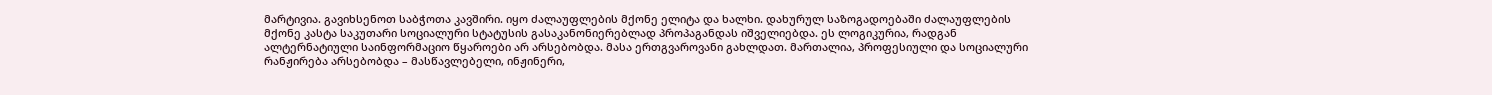მარტივია. გავიხსენოთ საბჭოთა კავშირი. იყო ძალაუფლების მქონე ელიტა და ხალხი. დახურულ საზოგადოებაში ძალაუფლების მქონე კასტა საკუთარი სოციალური სტატუსის გასაკანონიერებლად პროპაგანდას იშველიებდა. ეს ლოგიკურია, რადგან ალტერნატიული საინფორმაციო წყაროები არ არსებობდა. მასა ერთგვაროვანი გახლდათ. მართალია, პროფესიული და სოციალური რანჟირება არსებობდა – მასწავლებელი, ინჟინერი,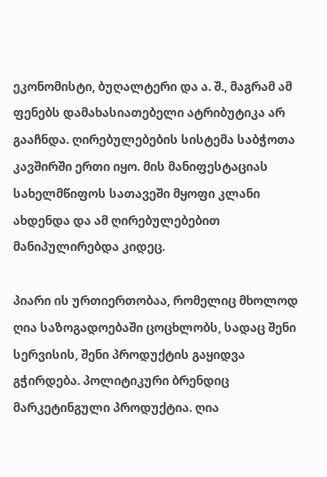ეკონომისტი, ბუღალტერი და ა. შ., მაგრამ ამ ფენებს დამახასიათებელი ატრიბუტიკა არ გააჩნდა. ღირებულებების სისტემა საბჭოთა კავშირში ერთი იყო. მის მანიფესტაციას სახელმწიფოს სათავეში მყოფი კლანი ახდენდა და ამ ღირებულებებით მანიპულირებდა კიდეც.

პიარი ის ურთიერთობაა, რომელიც მხოლოდ ღია საზოგადოებაში ცოცხლობს, სადაც შენი სერვისის, შენი პროდუქტის გაყიდვა გჭირდება. პოლიტიკური ბრენდიც მარკეტინგული პროდუქტია. ღია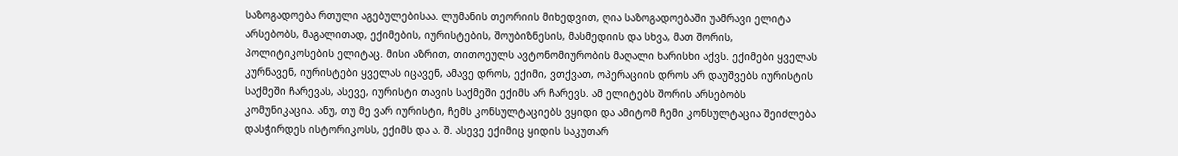საზოგადოება რთული აგებულებისაა. ლუმანის თეორიის მიხედვით, ღია საზოგადოებაში უამრავი ელიტა არსებობს, მაგალითად, ექიმების, იურისტების, შოუბიზნესის, მასმედიის და სხვა, მათ შორის, პოლიტიკოსების ელიტაც. მისი აზრით, თითოეულს ავტონომიურობის მაღალი ხარისხი აქვს. ექიმები ყველას კურნავენ, იურისტები ყველას იცავენ, ამავე დროს, ექიმი, ვთქვათ, ოპერაციის დროს არ დაუშვებს იურისტის საქმეში ჩარევას, ასევე, იურისტი თავის საქმეში ექიმს არ ჩარევს. ამ ელიტებს შორის არსებობს კომუნიკაცია. ანუ, თუ მე ვარ იურისტი, ჩემს კონსულტაციებს ვყიდი და ამიტომ ჩემი კონსულტაცია შეიძლება დასჭირდეს ისტორიკოსს, ექიმს და ა. შ. ასევე ექიმიც ყიდის საკუთარ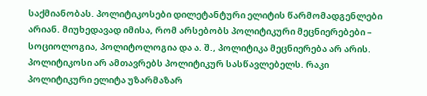საქმიანობას. პოლიტიკოსები დილეტანტური ელიტის წარმომადგენლები არიან. მიუხედავად იმისა, რომ არსებობს პოლიტიკური მეცნიერებები – სოციოლოგია, პოლიტოლოგია და ა. შ., პოლიტიკა მეცნიერება არ არის. პოლიტიკოსი არ ამთავრებს პოლიტიკურ სასწავლებელს. რაკი პოლიტიკური ელიტა უზარმაზარ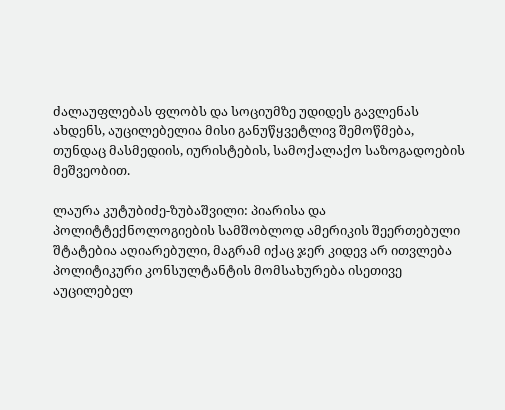ძალაუფლებას ფლობს და სოციუმზე უდიდეს გავლენას ახდენს, აუცილებელია მისი განუწყვეტლივ შემოწმება, თუნდაც მასმედიის, იურისტების, სამოქალაქო საზოგადოების მეშვეობით.

ლაურა კუტუბიძე-ზუბაშვილი: პიარისა და პოლიტტექნოლოგიების სამშობლოდ ამერიკის შეერთებული შტატებია აღიარებული, მაგრამ იქაც ჯერ კიდევ არ ითვლება პოლიტიკური კონსულტანტის მომსახურება ისეთივე აუცილებელ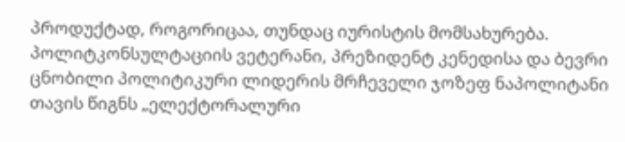პროდუქტად, როგორიცაა, თუნდაც იურისტის მომსახურება. პოლიტკონსულტაციის ვეტერანი, პრეზიდენტ კენედისა და ბევრი ცნობილი პოლიტიკური ლიდერის მრჩეველი ჯოზეფ ნაპოლიტანი თავის წიგნს „ელექტორალური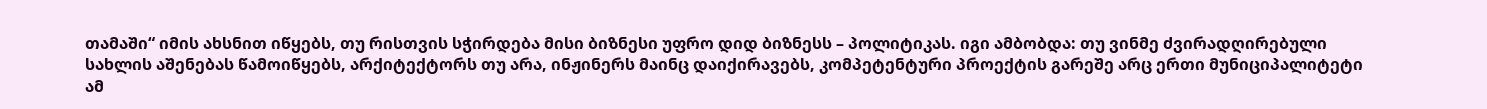თამაში“ იმის ახსნით იწყებს, თუ რისთვის სჭირდება მისი ბიზნესი უფრო დიდ ბიზნესს – პოლიტიკას. იგი ამბობდა: თუ ვინმე ძვირადღირებული სახლის აშენებას წამოიწყებს, არქიტექტორს თუ არა, ინჟინერს მაინც დაიქირავებს, კომპეტენტური პროექტის გარეშე არც ერთი მუნიციპალიტეტი ამ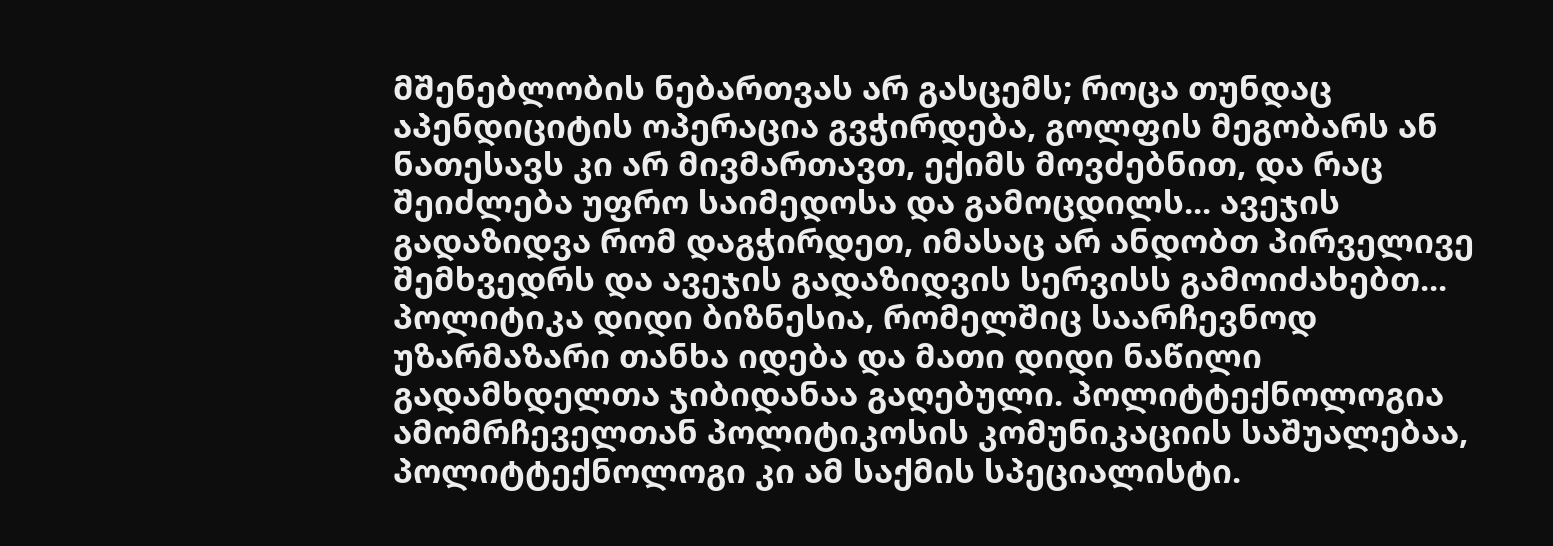მშენებლობის ნებართვას არ გასცემს; როცა თუნდაც აპენდიციტის ოპერაცია გვჭირდება, გოლფის მეგობარს ან ნათესავს კი არ მივმართავთ, ექიმს მოვძებნით, და რაც შეიძლება უფრო საიმედოსა და გამოცდილს... ავეჯის გადაზიდვა რომ დაგჭირდეთ, იმასაც არ ანდობთ პირველივე შემხვედრს და ავეჯის გადაზიდვის სერვისს გამოიძახებთ... პოლიტიკა დიდი ბიზნესია, რომელშიც საარჩევნოდ უზარმაზარი თანხა იდება და მათი დიდი ნაწილი გადამხდელთა ჯიბიდანაა გაღებული. პოლიტტექნოლოგია ამომრჩეველთან პოლიტიკოსის კომუნიკაციის საშუალებაა, პოლიტტექნოლოგი კი ამ საქმის სპეციალისტი.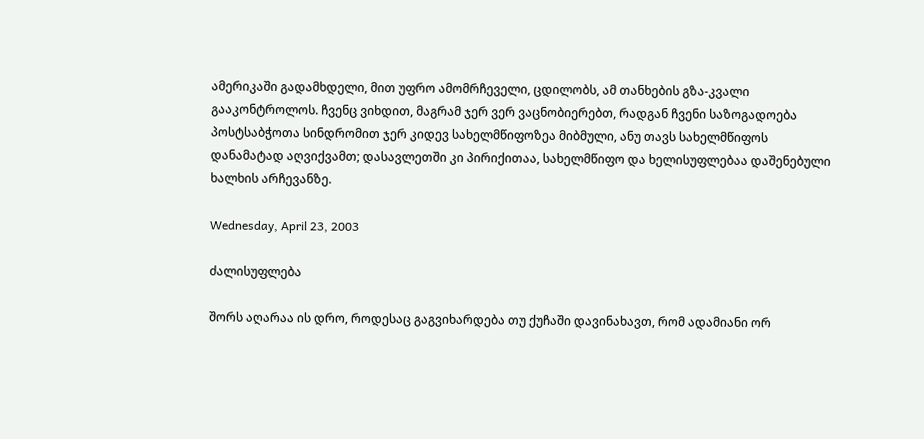ამერიკაში გადამხდელი, მით უფრო ამომრჩეველი, ცდილობს, ამ თანხების გზა-კვალი გააკონტროლოს. ჩვენც ვიხდით, მაგრამ ჯერ ვერ ვაცნობიერებთ, რადგან ჩვენი საზოგადოება პოსტსაბჭოთა სინდრომით ჯერ კიდევ სახელმწიფოზეა მიბმული, ანუ თავს სახელმწიფოს დანამატად აღვიქვამთ; დასავლეთში კი პირიქითაა, სახელმწიფო და ხელისუფლებაა დაშენებული ხალხის არჩევანზე.

Wednesday, April 23, 2003

ძალისუფლება

შორს აღარაა ის დრო, როდესაც გაგვიხარდება თუ ქუჩაში დავინახავთ, რომ ადამიანი ორ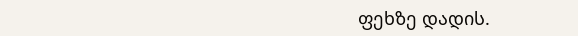ფეხზე დადის.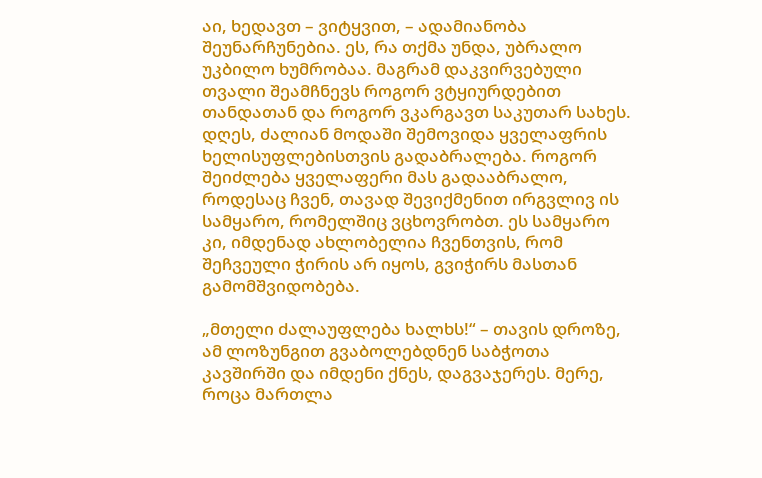აი, ხედავთ – ვიტყვით, – ადამიანობა შეუნარჩუნებია. ეს, რა თქმა უნდა, უბრალო უკბილო ხუმრობაა. მაგრამ დაკვირვებული თვალი შეამჩნევს როგორ ვტყიურდებით თანდათან და როგორ ვკარგავთ საკუთარ სახეს. დღეს, ძალიან მოდაში შემოვიდა ყველაფრის ხელისუფლებისთვის გადაბრალება. როგორ შეიძლება ყველაფერი მას გადააბრალო, როდესაც ჩვენ, თავად შევიქმენით ირგვლივ ის სამყარო, რომელშიც ვცხოვრობთ. ეს სამყარო კი, იმდენად ახლობელია ჩვენთვის, რომ შეჩვეული ჭირის არ იყოს, გვიჭირს მასთან გამომშვიდობება.

„მთელი ძალაუფლება ხალხს!“ – თავის დროზე, ამ ლოზუნგით გვაბოლებდნენ საბჭოთა კავშირში და იმდენი ქნეს, დაგვაჯერეს. მერე, როცა მართლა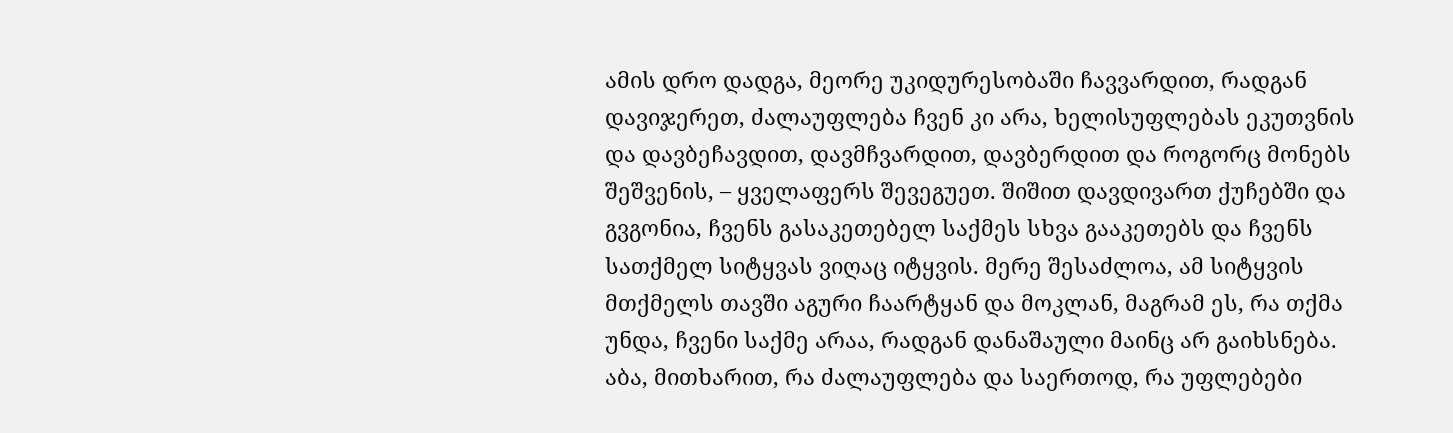ამის დრო დადგა, მეორე უკიდურესობაში ჩავვარდით, რადგან დავიჯერეთ, ძალაუფლება ჩვენ კი არა, ხელისუფლებას ეკუთვნის და დავბეჩავდით, დავმჩვარდით, დავბერდით და როგორც მონებს შეშვენის, – ყველაფერს შევეგუეთ. შიშით დავდივართ ქუჩებში და გვგონია, ჩვენს გასაკეთებელ საქმეს სხვა გააკეთებს და ჩვენს სათქმელ სიტყვას ვიღაც იტყვის. მერე შესაძლოა, ამ სიტყვის მთქმელს თავში აგური ჩაარტყან და მოკლან, მაგრამ ეს, რა თქმა უნდა, ჩვენი საქმე არაა, რადგან დანაშაული მაინც არ გაიხსნება. აბა, მითხარით, რა ძალაუფლება და საერთოდ, რა უფლებები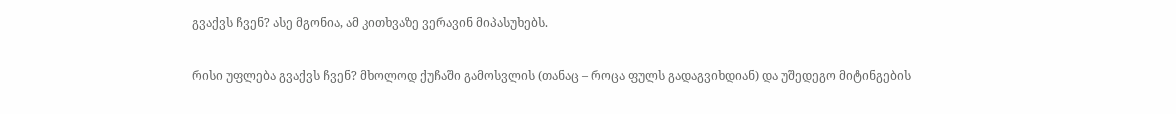გვაქვს ჩვენ? ასე მგონია, ამ კითხვაზე ვერავინ მიპასუხებს.

რისი უფლება გვაქვს ჩვენ? მხოლოდ ქუჩაში გამოსვლის (თანაც – როცა ფულს გადაგვიხდიან) და უშედეგო მიტინგების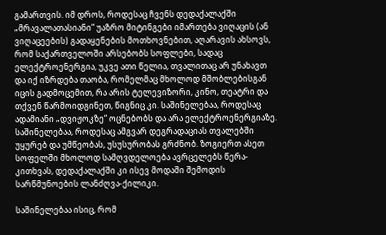გამართვის. იმ დროს, როდესაც ჩვენს დედაქალაქში „მრავალათასიანი“ უაზრო მიტინგები იმართება ვიღაცის (ან ვიღაცეების) გადაყენების მოთხოვნებით, აღარავის ახსოვს, რომ საქართველოში არსებობს სოფლები, სადაც ელექტროენერგია, უკვე ათი წელია, თვალითაც არ უნახავთ და იქ იზრდება თაობა, რომელმაც მხოლოდ მშობლებისგან იცის გადმოცემით, რა არის ტელევიზორი, კინო, თეატრი და თქვენ წარმოიდგინეთ, წიგნიც კი. საშინელებაა, როდესაც ადამიანი „დვიჟოკზე“ ოცნებობს და არა ელექტროენერგიაზე. საშინელებაა, როდესაც ამგვარ დეგრადაციას თვალებში უყურებ და უმწეობას, უსუსურობას გრძნობ. ზოგიერთ ასეთ სოფელში მხოლოდ სამღვდელოება ავრცელებს წერა-კითხვას, დედაქალაქში კი ისევ მოდაში შემოდის სარწმუნოების ლანძღვა-ქილიკი.

საშინელებაა ისიც, რომ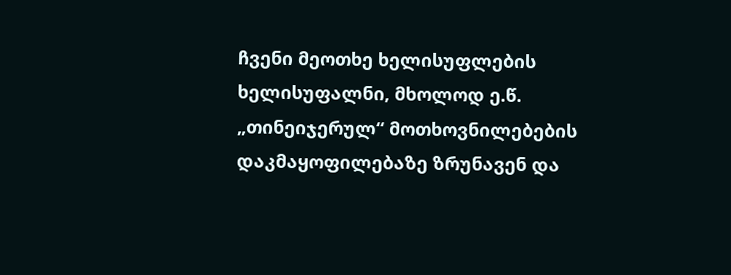ჩვენი მეოთხე ხელისუფლების ხელისუფალნი, მხოლოდ ე.წ. „თინეიჯერულ“ მოთხოვნილებების დაკმაყოფილებაზე ზრუნავენ და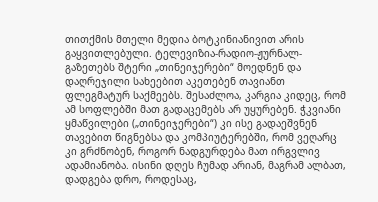თითქმის მთელი მედია ბოტკინიანივით არის გაყვითლებული. ტელევიზია-რადიო-ჟურნალ-გაზეთებს შტერი „თინეიჯერები“ მოედნენ და დაღრეჯილი სახეებით აკეთებენ თავიანთ ფლეგმატურ საქმეებს. შესაძლოა, კარგია კიდეც, რომ ამ სოფლებში მათ გადაცემებს არ უყურებენ. ჭკვიანი ყმაწვილები („თინეიჯერები“) კი ისე გადაეშვნენ თავებით წიგნებსა და კომპიუტერებში, რომ ვეღარც კი გრძნობენ, როგორ ნადგურდება მათ ირგვლივ ადამიანობა. ისინი დღეს ჩუმად არიან, მაგრამ ალბათ, დადგება დრო, როდესაც,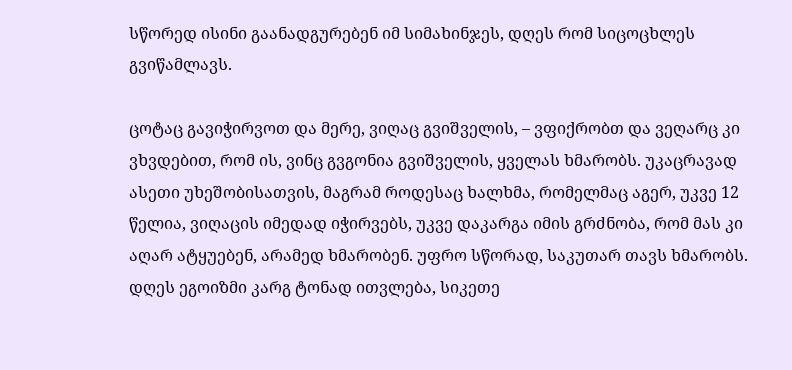სწორედ ისინი გაანადგურებენ იმ სიმახინჯეს, დღეს რომ სიცოცხლეს გვიწამლავს.

ცოტაც გავიჭირვოთ და მერე, ვიღაც გვიშველის, – ვფიქრობთ და ვეღარც კი ვხვდებით, რომ ის, ვინც გვგონია გვიშველის, ყველას ხმარობს. უკაცრავად ასეთი უხეშობისათვის, მაგრამ როდესაც ხალხმა, რომელმაც აგერ, უკვე 12 წელია, ვიღაცის იმედად იჭირვებს, უკვე დაკარგა იმის გრძნობა, რომ მას კი აღარ ატყუებენ, არამედ ხმარობენ. უფრო სწორად, საკუთარ თავს ხმარობს. დღეს ეგოიზმი კარგ ტონად ითვლება, სიკეთე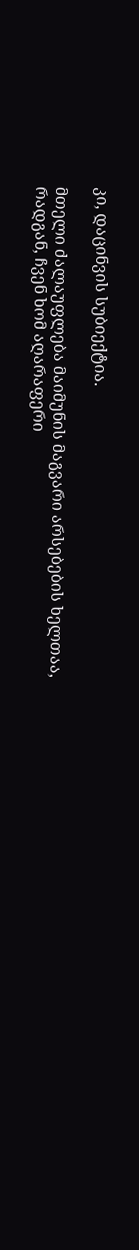კი, დაცინვის სუბიექტია.

მთელი ძალაუფლება მაიმუნის მაგვარი არსებების ხელთაა, რადგან, ჩვენ ხომ აღარაფერი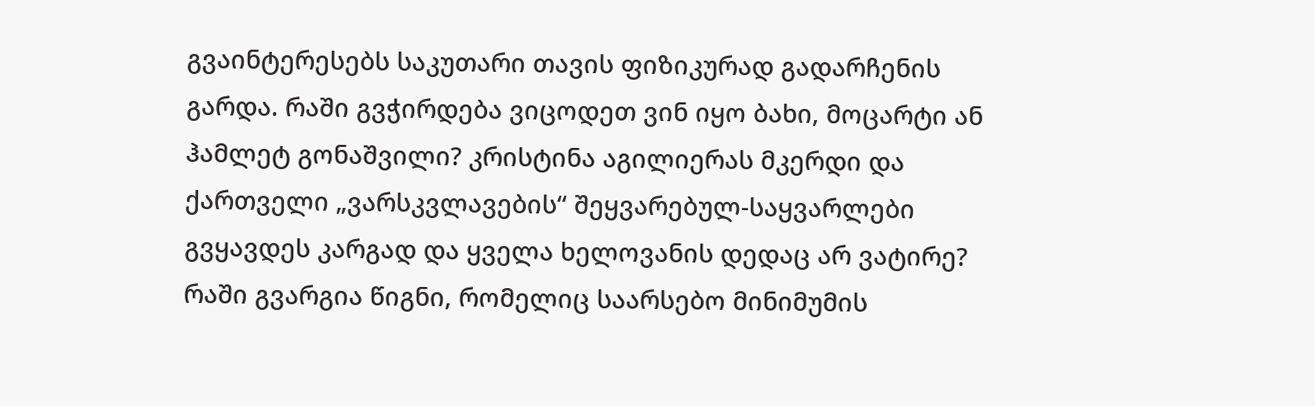გვაინტერესებს საკუთარი თავის ფიზიკურად გადარჩენის გარდა. რაში გვჭირდება ვიცოდეთ ვინ იყო ბახი, მოცარტი ან ჰამლეტ გონაშვილი? კრისტინა აგილიერას მკერდი და ქართველი „ვარსკვლავების“ შეყვარებულ-საყვარლები გვყავდეს კარგად და ყველა ხელოვანის დედაც არ ვატირე? რაში გვარგია წიგნი, რომელიც საარსებო მინიმუმის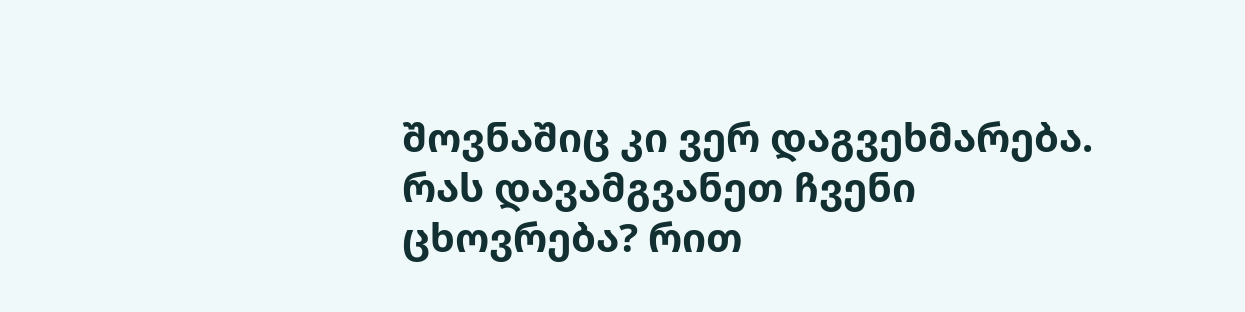შოვნაშიც კი ვერ დაგვეხმარება. რას დავამგვანეთ ჩვენი ცხოვრება? რით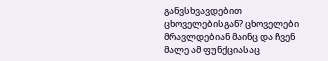განვსხვავდებით ცხოველებისგან? ცხოველები მრავლდებიან მაინც და ჩვენ მალე ამ ფუნქციასაც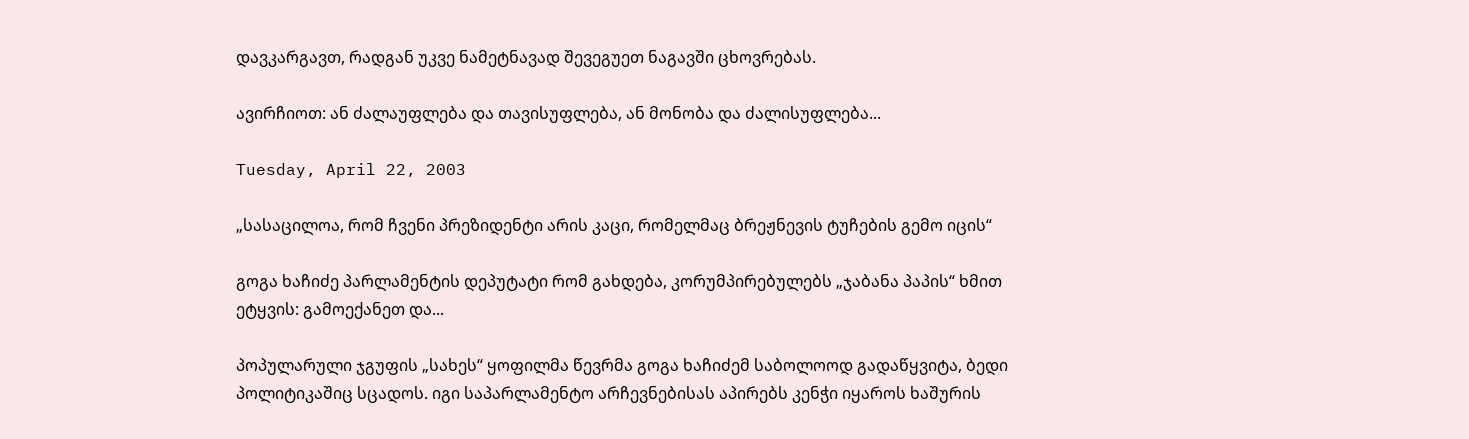დავკარგავთ, რადგან უკვე ნამეტნავად შევეგუეთ ნაგავში ცხოვრებას.

ავირჩიოთ: ან ძალაუფლება და თავისუფლება, ან მონობა და ძალისუფლება...

Tuesday, April 22, 2003

„სასაცილოა, რომ ჩვენი პრეზიდენტი არის კაცი, რომელმაც ბრეჟნევის ტუჩების გემო იცის“

გოგა ხაჩიძე პარლამენტის დეპუტატი რომ გახდება, კორუმპირებულებს „ჯაბანა პაპის“ ხმით ეტყვის: გამოექანეთ და...

პოპულარული ჯგუფის „სახეს“ ყოფილმა წევრმა გოგა ხაჩიძემ საბოლოოდ გადაწყვიტა, ბედი პოლიტიკაშიც სცადოს. იგი საპარლამენტო არჩევნებისას აპირებს კენჭი იყაროს ხაშურის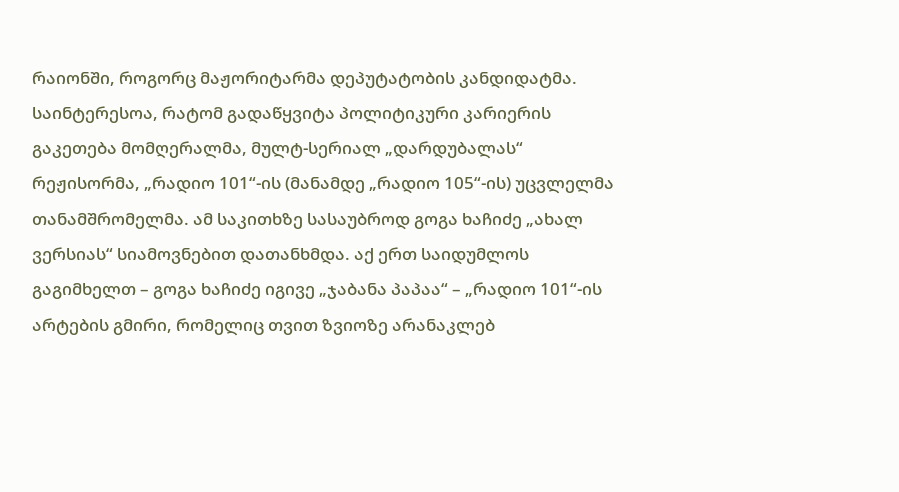რაიონში, როგორც მაჟორიტარმა დეპუტატობის კანდიდატმა. საინტერესოა, რატომ გადაწყვიტა პოლიტიკური კარიერის გაკეთება მომღერალმა, მულტ-სერიალ „დარდუბალას“ რეჟისორმა, „რადიო 101“-ის (მანამდე „რადიო 105“-ის) უცვლელმა თანამშრომელმა. ამ საკითხზე სასაუბროდ გოგა ხაჩიძე „ახალ ვერსიას“ სიამოვნებით დათანხმდა. აქ ერთ საიდუმლოს გაგიმხელთ – გოგა ხაჩიძე იგივე „ჯაბანა პაპაა“ – „რადიო 101“-ის არტების გმირი, რომელიც თვით ზვიოზე არანაკლებ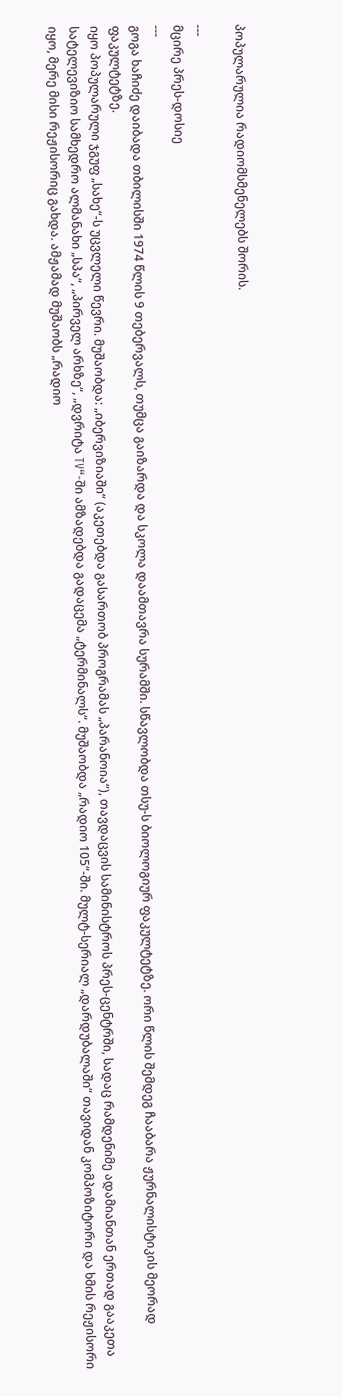პოპულარულია რადიომსმენელებს შორის.

---
მცირე პრეს-დოსიე
---
გოგა ხაჩიძე დაიბადა თბილისში 1974 წლის 9 თებერვალს, თუმცა გაიზარდა და სკოლა დაამთავრა სურამში. სწავლობდა თსუ-ს ბიოლოგიურ ფაკულტეტზე. ორი წლის შემდეგ ჩააბარა ჟურნალისტიკის მეორად ფაკულტეტზე.
იყო პოპულარული ჯგუფ „სახე“-ს უცვლელი წევრი. მუშაობდა: „იბერვიზიაში“ (აკეთებდა გასართობ პროგრამას „პარანოია“), თავდაცვის სამინისტროს პრეს-ცენტრში, სადაც რამდენიმე ადამიანთან ერთად გააკეთა სატელევიზიო სამხედრო ალმანახი „სპა“, „პირველ არხზე“, „დვრიტა TV“-ში ამზადებდა გადაცემა „ტერმინალს“. მუშაობდა „რადიო 105“-ში. მულტ-სერიალ „დარდუბალაში“ თავიდან კომპოზიტორი და ხმის რეჟისორი იყო, მერე მისი რეჟისორიც გახდა. ამჟამად მუშაობს „რადიო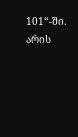101“-ში.
არის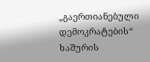„გაერთიანებული დემოკრატების“ ხაშურის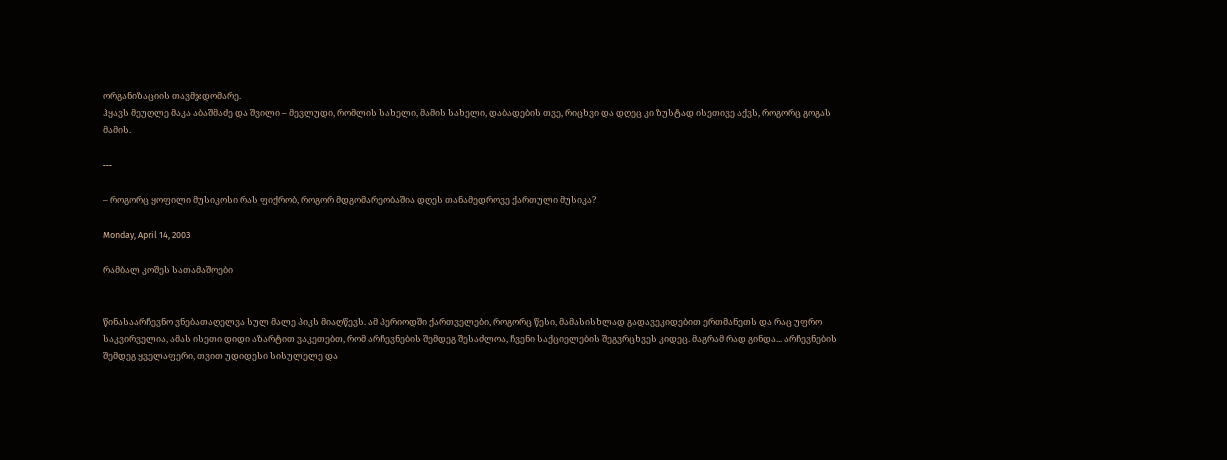ორგანიზაციის თავმჯდომარე.
ჰყავს მეუღლე მაკა აბაშმაძე და შვილი – მევლუდი, რომლის სახელი, მამის სახელი, დაბადების თვე, რიცხვი და დღეც კი ზუსტად ისეთივე აქვს, როგორც გოგას მამის.

---

– როგორც ყოფილი მუსიკოსი რას ფიქრობ, როგორ მდგომარეობაშია დღეს თანამედროვე ქართული მუსიკა?

Monday, April 14, 2003

რამბალ კოშეს სათამაშოები


წინასაარჩევნო ვნებათაღელვა სულ მალე პიკს მიაღწევს. ამ პერიოდში ქართველები, როგორც წესი, მამასისხლად გადავეკიდებით ერთმანეთს და რაც უფრო საკვირველია, ამას ისეთი დიდი აზარტით ვაკეთებთ, რომ არჩევნების შემდეგ შესაძლოა, ჩვენი საქციელების შეგვრცხვეს კიდეც. მაგრამ რად გინდა... არჩევნების შემდეგ ყველაფერი, თვით უდიდესი სისულელე და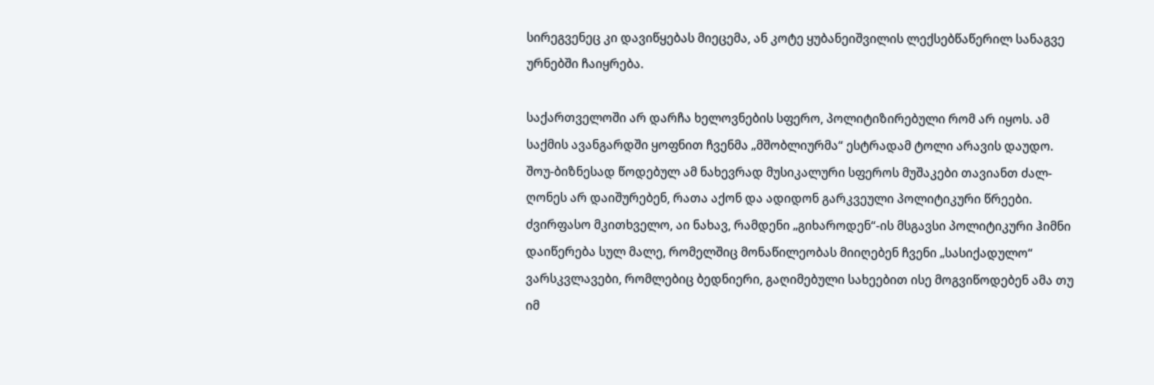სირეგვენეც კი დავიწყებას მიეცემა, ან კოტე ყუბანეიშვილის ლექსებწაწერილ სანაგვე ურნებში ჩაიყრება.

საქართველოში არ დარჩა ხელოვნების სფერო, პოლიტიზირებული რომ არ იყოს. ამ საქმის ავანგარდში ყოფნით ჩვენმა „მშობლიურმა“ ესტრადამ ტოლი არავის დაუდო. შოუ-ბიზნესად წოდებულ ამ ნახევრად მუსიკალური სფეროს მუშაკები თავიანთ ძალ-ღონეს არ დაიშურებენ, რათა აქონ და ადიდონ გარკვეული პოლიტიკური წრეები. ძვირფასო მკითხველო, აი ნახავ, რამდენი „გიხაროდენ“-ის მსგავსი პოლიტიკური ჰიმნი დაიწერება სულ მალე, რომელშიც მონაწილეობას მიიღებენ ჩვენი „სასიქადულო“ ვარსკვლავები, რომლებიც ბედნიერი, გაღიმებული სახეებით ისე მოგვიწოდებენ ამა თუ იმ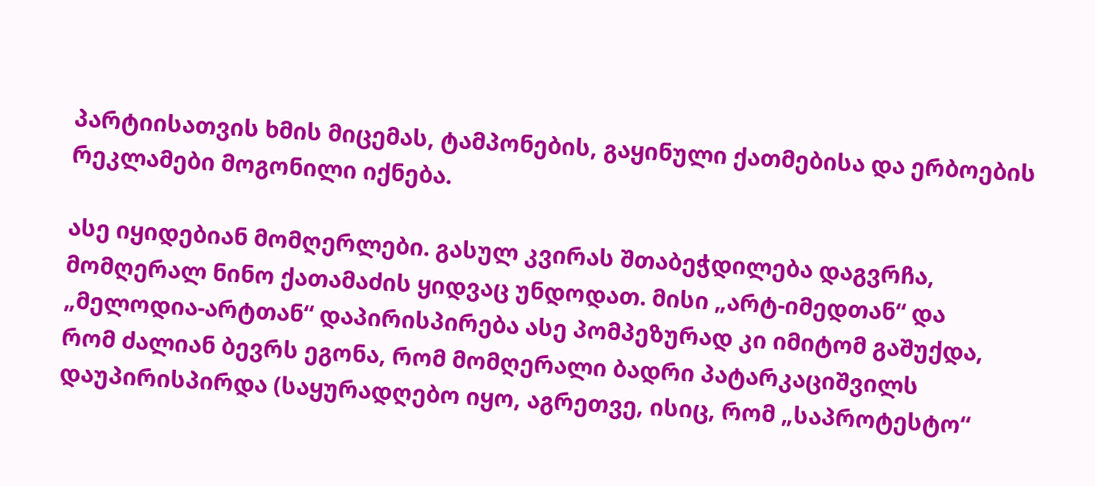პარტიისათვის ხმის მიცემას, ტამპონების, გაყინული ქათმებისა და ერბოების რეკლამები მოგონილი იქნება.

ასე იყიდებიან მომღერლები. გასულ კვირას შთაბეჭდილება დაგვრჩა, მომღერალ ნინო ქათამაძის ყიდვაც უნდოდათ. მისი „არტ-იმედთან“ და „მელოდია-არტთან“ დაპირისპირება ასე პომპეზურად კი იმიტომ გაშუქდა, რომ ძალიან ბევრს ეგონა, რომ მომღერალი ბადრი პატარკაციშვილს დაუპირისპირდა (საყურადღებო იყო, აგრეთვე, ისიც, რომ „საპროტესტო“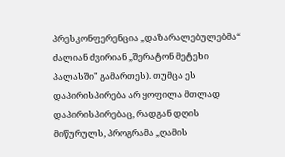პრესკონფერენცია „დაზარალებულებმა“ ძალიან ძვირიან „შერატონ მეტეხი პალასში" გამართეს). თუმცა ეს დაპირისპირება არ ყოფილა მთლად დაპირისპირებაც, რადგან დღის მიწურულს, პროგრამა „ღამის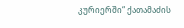კურიერში“ ქათამაძის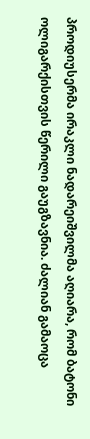პროდიუსერმა ირაკლი ნადარეიშვილმა აღიარა, რომ ბატონი ოლიგარქისთვის წერილი გაუგზავნია. ძალიან გამაოცა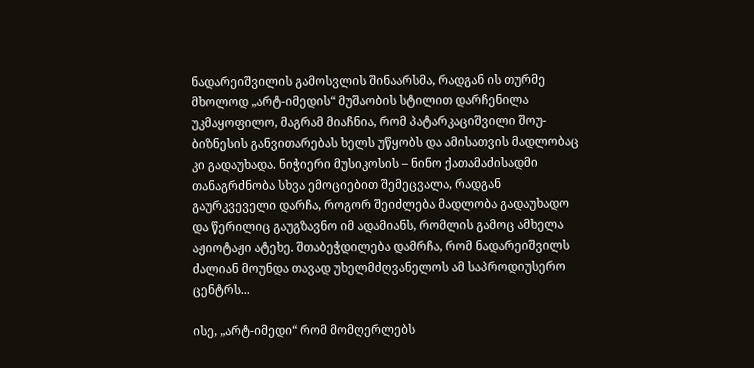ნადარეიშვილის გამოსვლის შინაარსმა, რადგან ის თურმე მხოლოდ „არტ-იმედის“ მუშაობის სტილით დარჩენილა უკმაყოფილო, მაგრამ მიაჩნია, რომ პატარკაციშვილი შოუ-ბიზნესის განვითარებას ხელს უწყობს და ამისათვის მადლობაც კი გადაუხადა. ნიჭიერი მუსიკოსის – ნინო ქათამაძისადმი თანაგრძნობა სხვა ემოციებით შემეცვალა, რადგან გაურკვეველი დარჩა, როგორ შეიძლება მადლობა გადაუხადო და წერილიც გაუგზავნო იმ ადამიანს, რომლის გამოც ამხელა აჟიოტაჟი ატეხე. შთაბეჭდილება დამრჩა, რომ ნადარეიშვილს ძალიან მოუნდა თავად უხელმძღვანელოს ამ საპროდიუსერო ცენტრს...

ისე, „არტ-იმედი“ რომ მომღერლებს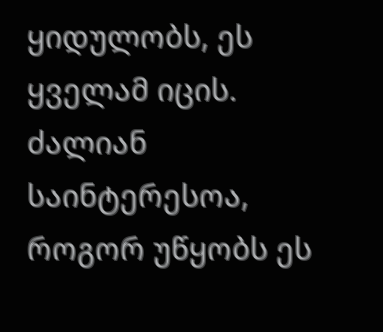ყიდულობს, ეს ყველამ იცის. ძალიან საინტერესოა, როგორ უწყობს ეს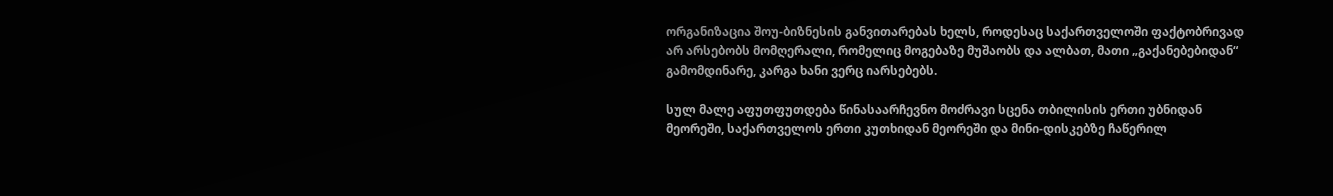ორგანიზაცია შოუ-ბიზნესის განვითარებას ხელს, როდესაც საქართველოში ფაქტობრივად არ არსებობს მომღერალი, რომელიც მოგებაზე მუშაობს და ალბათ, მათი „გაქანებებიდან“ გამომდინარე, კარგა ხანი ვერც იარსებებს.

სულ მალე აფუთფუთდება წინასაარჩევნო მოძრავი სცენა თბილისის ერთი უბნიდან მეორეში, საქართველოს ერთი კუთხიდან მეორეში და მინი-დისკებზე ჩაწერილ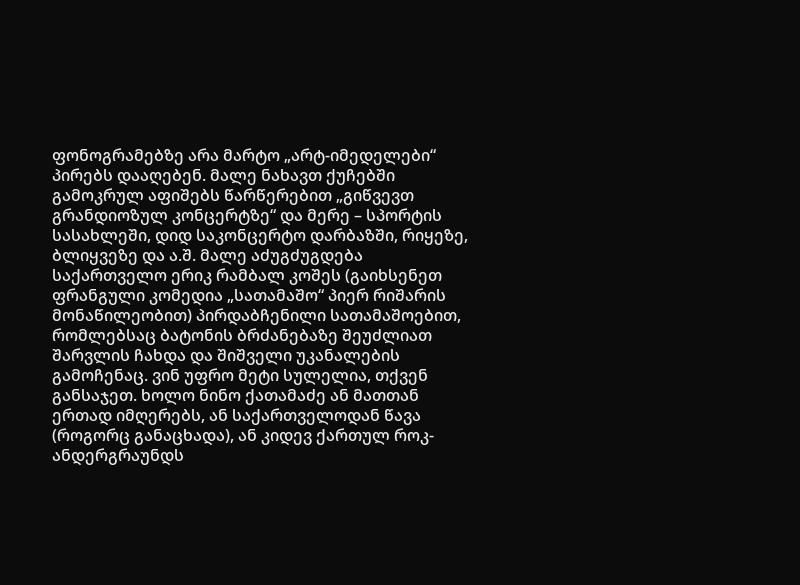ფონოგრამებზე არა მარტო „არტ-იმედელები“ პირებს დააღებენ. მალე ნახავთ ქუჩებში გამოკრულ აფიშებს წარწერებით „გიწვევთ გრანდიოზულ კონცერტზე“ და მერე – სპორტის სასახლეში, დიდ საკონცერტო დარბაზში, რიყეზე, ბლიყვეზე და ა.შ. მალე აძუგძუგდება საქართველო ერიკ რამბალ კოშეს (გაიხსენეთ ფრანგული კომედია „სათამაშო“ პიერ რიშარის მონაწილეობით) პირდაბჩენილი სათამაშოებით, რომლებსაც ბატონის ბრძანებაზე შეუძლიათ შარვლის ჩახდა და შიშველი უკანალების გამოჩენაც. ვინ უფრო მეტი სულელია, თქვენ განსაჯეთ. ხოლო ნინო ქათამაძე ან მათთან ერთად იმღერებს, ან საქართველოდან წავა (როგორც განაცხადა), ან კიდევ ქართულ როკ-ანდერგრაუნდს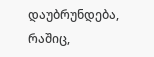დაუბრუნდება, რაშიც,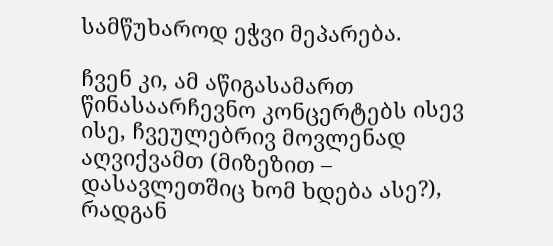სამწუხაროდ ეჭვი მეპარება.

ჩვენ კი, ამ აწიგასამართ წინასაარჩევნო კონცერტებს ისევ ისე, ჩვეულებრივ მოვლენად აღვიქვამთ (მიზეზით – დასავლეთშიც ხომ ხდება ასე?), რადგან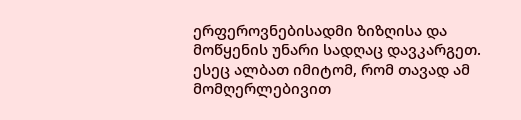ერფეროვნებისადმი ზიზღისა და მოწყენის უნარი სადღაც დავკარგეთ. ესეც ალბათ იმიტომ, რომ თავად ამ მომღერლებივით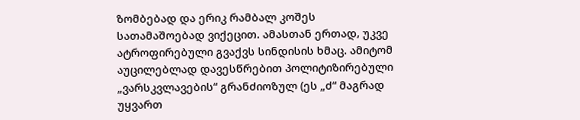ზომბებად და ერიკ რამბალ კოშეს სათამაშოებად ვიქეცით. ამასთან ერთად, უკვე ატროფირებული გვაქვს სინდისის ხმაც. ამიტომ აუცილებლად დავესწრებით პოლიტიზირებული „ვარსკვლავების“ გრანძიოზულ (ეს „ძ“ მაგრად უყვართ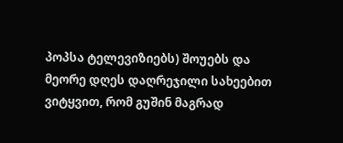პოპსა ტელევიზიებს) შოუებს და მეორე დღეს დაღრეჯილი სახეებით ვიტყვით, რომ გუშინ მაგრად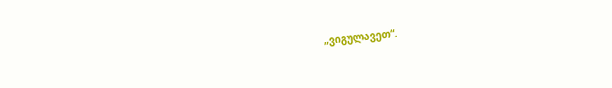„ვიგულავეთ“.